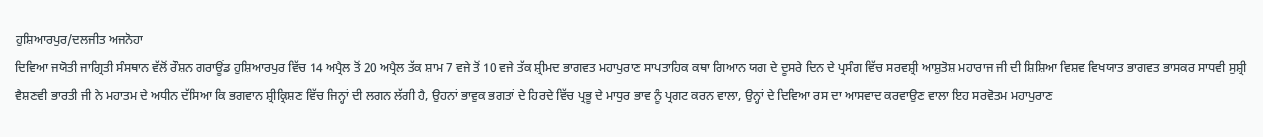ਹੁਸ਼ਿਆਰਪੁਰ/ਦਲਜੀਤ ਅਜਨੋਹਾ
ਦਿਵਿਆ ਜਯੋਤੀ ਜਾਗ੍ਰਿਤੀ ਸੰਸਥਾਨ ਵੱਲੋਂ ਰੌਸ਼ਨ ਗਰਾਊਂਡ ਹੁਸ਼ਿਆਰਪੁਰ ਵਿੱਚ 14 ਅਪ੍ਰੈਲ ਤੋਂ 20 ਅਪ੍ਰੈਲ ਤੱਕ ਸ਼ਾਮ 7 ਵਜੇ ਤੋਂ 10 ਵਜੇ ਤੱਕ ਸ਼੍ਰੀਮਦ ਭਾਗਵਤ ਮਹਾਪੁਰਾਣ ਸਾਪਤਾਹਿਕ ਕਥਾ ਗਿਆਨ ਯਗ ਦੇ ਦੂਸਰੇ ਦਿਨ ਦੇ ਪ੍ਰਸੰਗ ਵਿੱਚ ਸਰਵਸ਼੍ਰੀ ਆਸ਼ੁਤੋਸ਼ ਮਹਾਰਾਜ ਜੀ ਦੀ ਸ਼ਿਸ਼ਿਆ ਵਿਸ਼ਵ ਵਿਖਯਾਤ ਭਾਗਵਤ ਭਾਸਕਰ ਸਾਧਵੀ ਸੁਸ਼੍ਰੀ ਵੈਸ਼ਣਵੀ ਭਾਰਤੀ ਜੀ ਨੇ ਮਹਾਤਮ ਦੇ ਅਧੀਨ ਦੱਸਿਆ ਕਿ ਭਗਵਾਨ ਸ਼੍ਰੀਕ੍ਰਿਸ਼ਣ ਵਿੱਚ ਜਿਨ੍ਹਾਂ ਦੀ ਲਗਨ ਲੱਗੀ ਹੈ, ਉਹਨਾਂ ਭਾਵੁਕ ਭਗਤਾਂ ਦੇ ਹਿਰਦੇ ਵਿੱਚ ਪ੍ਰਭੂ ਦੇ ਮਾਧੁਰ ਭਾਵ ਨੂੰ ਪ੍ਰਗਟ ਕਰਨ ਵਾਲਾ, ਉਨ੍ਹਾਂ ਦੇ ਦਿਵਿਆ ਰਸ ਦਾ ਆਸਵਾਦ ਕਰਵਾਉਣ ਵਾਲਾ ਇਹ ਸਰਵੋਤਮ ਮਹਾਪੁਰਾਣ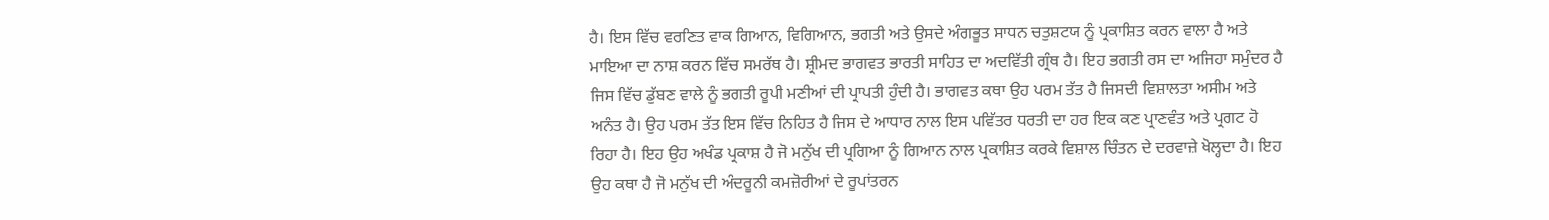ਹੈ। ਇਸ ਵਿੱਚ ਵਰਣਿਤ ਵਾਕ ਗਿਆਨ, ਵਿਗਿਆਨ, ਭਗਤੀ ਅਤੇ ਉਸਦੇ ਅੰਗਭੂਤ ਸਾਧਨ ਚਤੁਸ਼ਟਯ ਨੂੰ ਪ੍ਰਕਾਸ਼ਿਤ ਕਰਨ ਵਾਲਾ ਹੈ ਅਤੇ ਮਾਇਆ ਦਾ ਨਾਸ਼ ਕਰਨ ਵਿੱਚ ਸਮਰੱਥ ਹੈ। ਸ਼੍ਰੀਮਦ ਭਾਗਵਤ ਭਾਰਤੀ ਸਾਹਿਤ ਦਾ ਅਦਵਿੱਤੀ ਗ੍ਰੰਥ ਹੈ। ਇਹ ਭਗਤੀ ਰਸ ਦਾ ਅਜਿਹਾ ਸਮੁੰਦਰ ਹੈ ਜਿਸ ਵਿੱਚ ਡੁੱਬਣ ਵਾਲੇ ਨੂੰ ਭਗਤੀ ਰੂਪੀ ਮਣੀਆਂ ਦੀ ਪ੍ਰਾਪਤੀ ਹੁੰਦੀ ਹੈ। ਭਾਗਵਤ ਕਥਾ ਉਹ ਪਰਮ ਤੱਤ ਹੈ ਜਿਸਦੀ ਵਿਸ਼ਾਲਤਾ ਅਸੀਮ ਅਤੇ ਅਨੰਤ ਹੈ। ਉਹ ਪਰਮ ਤੱਤ ਇਸ ਵਿੱਚ ਨਿਹਿਤ ਹੈ ਜਿਸ ਦੇ ਆਧਾਰ ਨਾਲ ਇਸ ਪਵਿੱਤਰ ਧਰਤੀ ਦਾ ਹਰ ਇਕ ਕਣ ਪ੍ਰਾਣਵੰਤ ਅਤੇ ਪ੍ਰਗਟ ਹੋ ਰਿਹਾ ਹੈ। ਇਹ ਉਹ ਅਖੰਡ ਪ੍ਰਕਾਸ਼ ਹੈ ਜੋ ਮਨੁੱਖ ਦੀ ਪ੍ਰਗਿਆ ਨੂੰ ਗਿਆਨ ਨਾਲ ਪ੍ਰਕਾਸ਼ਿਤ ਕਰਕੇ ਵਿਸ਼ਾਲ ਚਿੰਤਨ ਦੇ ਦਰਵਾਜ਼ੇ ਖੋਲ੍ਹਦਾ ਹੈ। ਇਹ ਉਹ ਕਥਾ ਹੈ ਜੋ ਮਨੁੱਖ ਦੀ ਅੰਦਰੂਨੀ ਕਮਜ਼ੋਰੀਆਂ ਦੇ ਰੂਪਾਂਤਰਨ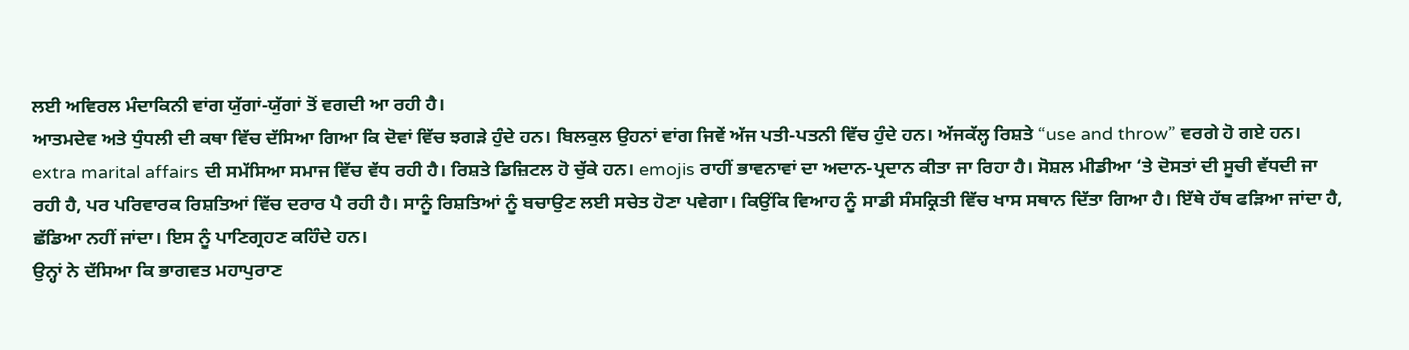ਲਈ ਅਵਿਰਲ ਮੰਦਾਕਿਨੀ ਵਾਂਗ ਯੁੱਗਾਂ-ਯੁੱਗਾਂ ਤੋਂ ਵਗਦੀ ਆ ਰਹੀ ਹੈ।
ਆਤਮਦੇਵ ਅਤੇ ਧੁੰਧਲੀ ਦੀ ਕਥਾ ਵਿੱਚ ਦੱਸਿਆ ਗਿਆ ਕਿ ਦੋਵਾਂ ਵਿੱਚ ਝਗੜੇ ਹੁੰਦੇ ਹਨ। ਬਿਲਕੁਲ ਉਹਨਾਂ ਵਾਂਗ ਜਿਵੇਂ ਅੱਜ ਪਤੀ-ਪਤਨੀ ਵਿੱਚ ਹੁੰਦੇ ਹਨ। ਅੱਜਕੱਲ੍ਹ ਰਿਸ਼ਤੇ “use and throw” ਵਰਗੇ ਹੋ ਗਏ ਹਨ। extra marital affairs ਦੀ ਸਮੱਸਿਆ ਸਮਾਜ ਵਿੱਚ ਵੱਧ ਰਹੀ ਹੈ। ਰਿਸ਼ਤੇ ਡਿਜ਼ਿਟਲ ਹੋ ਚੁੱਕੇ ਹਨ। emojis ਰਾਹੀਂ ਭਾਵਨਾਵਾਂ ਦਾ ਅਦਾਨ-ਪ੍ਰਦਾਨ ਕੀਤਾ ਜਾ ਰਿਹਾ ਹੈ। ਸੋਸ਼ਲ ਮੀਡੀਆ ‘ਤੇ ਦੋਸਤਾਂ ਦੀ ਸੂਚੀ ਵੱਧਦੀ ਜਾ ਰਹੀ ਹੈ, ਪਰ ਪਰਿਵਾਰਕ ਰਿਸ਼ਤਿਆਂ ਵਿੱਚ ਦਰਾਰ ਪੈ ਰਹੀ ਹੈ। ਸਾਨੂੰ ਰਿਸ਼ਤਿਆਂ ਨੂੰ ਬਚਾਉਣ ਲਈ ਸਚੇਤ ਹੋਣਾ ਪਵੇਗਾ। ਕਿਉਂਕਿ ਵਿਆਹ ਨੂੰ ਸਾਡੀ ਸੰਸਕ੍ਰਿਤੀ ਵਿੱਚ ਖਾਸ ਸਥਾਨ ਦਿੱਤਾ ਗਿਆ ਹੈ। ਇੱਥੇ ਹੱਥ ਫੜਿਆ ਜਾਂਦਾ ਹੈ, ਛੱਡਿਆ ਨਹੀਂ ਜਾਂਦਾ। ਇਸ ਨੂੰ ਪਾਣਿਗ੍ਰਹਣ ਕਹਿੰਦੇ ਹਨ।
ਉਨ੍ਹਾਂ ਨੇ ਦੱਸਿਆ ਕਿ ਭਾਗਵਤ ਮਹਾਪੁਰਾਣ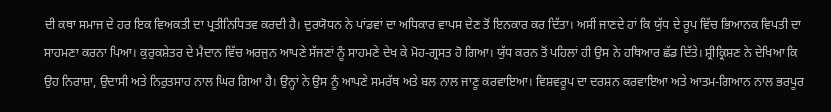ਦੀ ਕਥਾ ਸਮਾਜ ਦੇ ਹਰ ਇਕ ਵਿਅਕਤੀ ਦਾ ਪ੍ਰਤੀਨਿਧਿਤਵ ਕਰਦੀ ਹੈ। ਦੁਰਯੋਧਨ ਨੇ ਪਾਂਡਵਾਂ ਦਾ ਅਧਿਕਾਰ ਵਾਪਸ ਦੇਣ ਤੋਂ ਇਨਕਾਰ ਕਰ ਦਿੱਤਾ। ਅਸੀਂ ਜਾਣਦੇ ਹਾਂ ਕਿ ਯੁੱਧ ਦੇ ਰੂਪ ਵਿੱਚ ਭਿਆਨਕ ਵਿਪਤੀ ਦਾ ਸਾਹਮਣਾ ਕਰਨਾ ਪਿਆ। ਕੁਰੁਕਸ਼ੇਤਰ ਦੇ ਮੈਦਾਨ ਵਿੱਚ ਅਰਜੁਨ ਆਪਣੇ ਸੱਜਣਾਂ ਨੂੰ ਸਾਹਮਣੇ ਦੇਖ ਕੇ ਮੋਹ-ਗ੍ਰਸਤ ਹੋ ਗਿਆ। ਯੁੱਧ ਕਰਨ ਤੋਂ ਪਹਿਲਾਂ ਹੀ ਉਸ ਨੇ ਹਥਿਆਰ ਛੱਡ ਦਿੱਤੇ। ਸ਼੍ਰੀਕ੍ਰਿਸ਼ਣ ਨੇ ਦੇਖਿਆ ਕਿ ਉਹ ਨਿਰਾਸ਼ਾ, ਉਦਾਸੀ ਅਤੇ ਨਿਰੁਤਸਾਹ ਨਾਲ ਘਿਰ ਗਿਆ ਹੈ। ਉਨ੍ਹਾਂ ਨੇ ਉਸ ਨੂੰ ਆਪਣੇ ਸਮਰੱਥ ਅਤੇ ਬਲ ਨਾਲ ਜਾਣੂ ਕਰਵਾਇਆ। ਵਿਸ਼ਵਰੂਪ ਦਾ ਦਰਸ਼ਨ ਕਰਵਾਇਆ ਅਤੇ ਆਤਮ-ਗਿਆਨ ਨਾਲ ਭਰਪੂਰ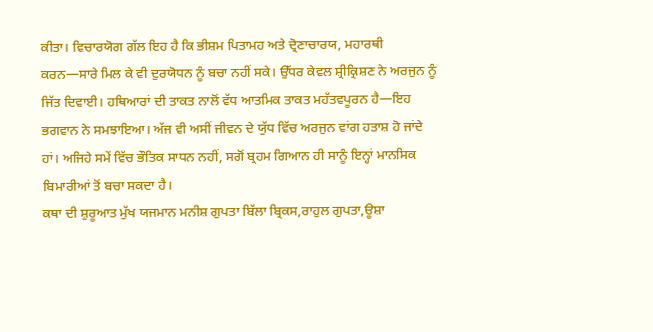ਕੀਤਾ। ਵਿਚਾਰਯੋਗ ਗੱਲ ਇਹ ਹੈ ਕਿ ਭੀਸ਼ਮ ਪਿਤਾਮਹ ਅਤੇ ਦ੍ਰੋਣਾਚਾਰਯ, ਮਹਾਰਥੀ ਕਰਨ—ਸਾਰੇ ਮਿਲ ਕੇ ਵੀ ਦੁਰਯੋਧਨ ਨੂੰ ਬਚਾ ਨਹੀਂ ਸਕੇ। ਉੱਧਰ ਕੇਵਲ ਸ਼੍ਰੀਕ੍ਰਿਸ਼ਣ ਨੇ ਅਰਜੁਨ ਨੂੰ ਜਿੱਤ ਦਿਵਾਈ। ਹਥਿਆਰਾਂ ਦੀ ਤਾਕਤ ਨਾਲੋਂ ਵੱਧ ਆਤਮਿਕ ਤਾਕਤ ਮਹੱਤਵਪੂਰਨ ਹੈ—ਇਹ ਭਗਵਾਨ ਨੇ ਸਮਝਾਇਆ। ਅੱਜ ਵੀ ਅਸੀਂ ਜੀਵਨ ਦੇ ਯੁੱਧ ਵਿੱਚ ਅਰਜੁਨ ਵਾਂਗ ਹਤਾਸ਼ ਹੋ ਜਾਂਦੇ ਹਾਂ। ਅਜਿਹੇ ਸਮੇਂ ਵਿੱਚ ਭੌਤਿਕ ਸਾਧਨ ਨਹੀਂ, ਸਗੋਂ ਬ੍ਰਹਮ ਗਿਆਨ ਹੀ ਸਾਨੂੰ ਇਨ੍ਹਾਂ ਮਾਨਸਿਕ ਬਿਮਾਰੀਆਂ ਤੋਂ ਬਚਾ ਸਕਦਾ ਹੈ।
ਕਥਾ ਦੀ ਸ਼ੁਰੂਆਤ ਮੁੱਖ ਯਜਮਾਨ ਮਨੀਸ਼ ਗੁਪਤਾ ਬਿੱਲਾ ਬ੍ਰਿਕਸ,ਰਾਹੁਲ ਗੁਪਤਾ,ਊਸ਼ਾ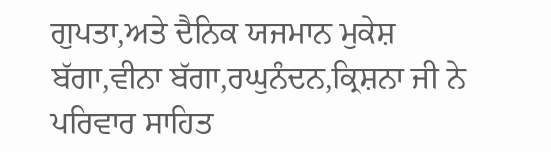ਗੁਪਤਾ,ਅਤੇ ਦੈਨਿਕ ਯਜਮਾਨ ਮੁਕੇਸ਼ ਬੱਗਾ,ਵੀਨਾ ਬੱਗਾ,ਰਘੁਨੰਦਨ,ਕ੍ਰਿਸ਼ਨਾ ਜੀ ਨੇ ਪਰਿਵਾਰ ਸਾਹਿਤ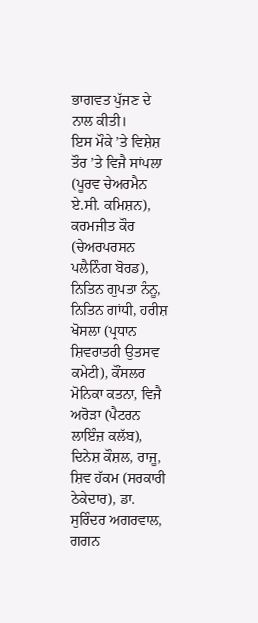ਭਾਗਵਤ ਪੁੱਜਣ ਦੇ ਨਾਲ ਕੀਤੀ।
ਇਸ ਮੌਕੇ ’ਤੇ ਵਿਸ਼ੇਸ਼ ਤੌਰ ’ਤੇ ਵਿਜੈ ਸਾਂਪਲਾ (ਪੂਰਵ ਚੇਅਰਮੈਨ ਏ.ਸੀ. ਕਮਿਸ਼ਨ), ਕਰਮਜੀਤ ਕੌਰ (ਚੇਅਰਪਰਸਨ ਪਲੈਨਿੰਗ ਬੋਰਡ), ਨਿਤਿਨ ਗੁਪਤਾ ਨੰਨੂ, ਨਿਤਿਨ ਗਾਂਧੀ, ਹਰੀਸ਼ ਖੋਸਲਾ (ਪ੍ਰਧਾਨ ਸ਼ਿਵਰਾਤਰੀ ਉਤਸਵ ਕਮੇਟੀ), ਕੌਂਸਲਰ ਮੋਨਿਕਾ ਕਤਨਾ, ਵਿਜੈ ਅਰੋੜਾ (ਪੈਟਰਨ ਲਾਇੰਜ਼ ਕਲੱਬ), ਦਿਨੇਸ਼ ਕੌਸ਼ਲ, ਰਾਜੂ, ਸ਼ਿਵ ਹੱਕਮ (ਸਰਕਾਰੀ ਠੇਕੇਦਾਰ), ਡਾ. ਸੁਰਿੰਦਰ ਅਗਰਵਾਲ, ਗਗਨ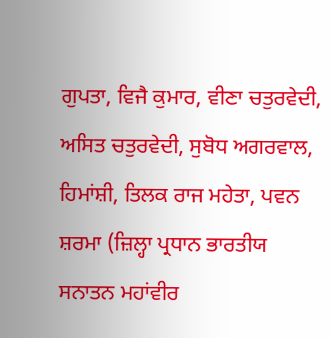ਗੁਪਤਾ, ਵਿਜੈ ਕੁਮਾਰ, ਵੀਣਾ ਚਤੁਰਵੇਦੀ, ਅਸਿਤ ਚਤੁਰਵੇਦੀ, ਸੁਬੋਧ ਅਗਰਵਾਲ, ਹਿਮਾਂਸ਼ੀ, ਤਿਲਕ ਰਾਜ ਮਹੇਤਾ, ਪਵਨ ਸ਼ਰਮਾ (ਜ਼ਿਲ੍ਹਾ ਪ੍ਰਧਾਨ ਭਾਰਤੀਯ ਸਨਾਤਨ ਮਹਾਂਵੀਰ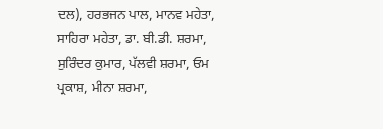ਦਲ), ਹਰਭਜਨ ਪਾਲ, ਮਾਨਵ ਮਹੇਤਾ, ਸਾਹਿਰਾ ਮਹੇਤਾ, ਡਾ. ਬੀ.ਡੀ. ਸ਼ਰਮਾ, ਸੁਰਿੰਦਰ ਕੁਮਾਰ, ਪੱਲਵੀ ਸ਼ਰਮਾ, ਓਮ ਪ੍ਰਕਾਸ਼, ਮੀਨਾ ਸ਼ਰਮਾ,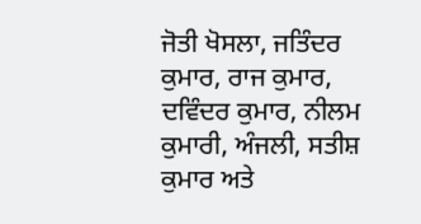ਜੋਤੀ ਖੋਸਲਾ, ਜਤਿੰਦਰ ਕੁਮਾਰ, ਰਾਜ ਕੁਮਾਰ, ਦਵਿੰਦਰ ਕੁਮਾਰ, ਨੀਲਮ ਕੁਮਾਰੀ, ਅੰਜਲੀ, ਸਤੀਸ਼ ਕੁਮਾਰ ਅਤੇ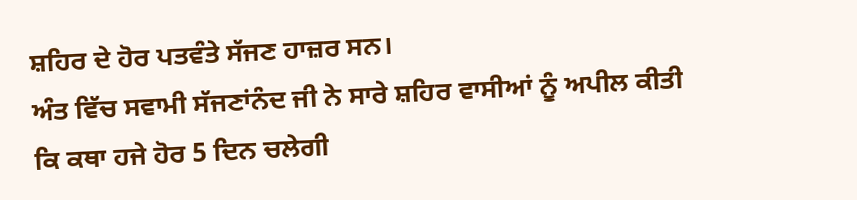ਸ਼ਹਿਰ ਦੇ ਹੋਰ ਪਤਵੰਤੇ ਸੱਜਣ ਹਾਜ਼ਰ ਸਨ।
ਅੰਤ ਵਿੱਚ ਸਵਾਮੀ ਸੱਜਣਾਂਨੰਦ ਜੀ ਨੇ ਸਾਰੇ ਸ਼ਹਿਰ ਵਾਸੀਆਂ ਨੂੰ ਅਪੀਲ ਕੀਤੀ ਕਿ ਕਥਾ ਹਜੇ ਹੋਰ 5 ਦਿਨ ਚਲੇਗੀ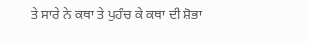ਤੇ ਸਾਰੇ ਨੇ ਕਥਾ ਤੇ ਪੁਹੰਚ ਕੇ ਕਥਾ ਦੀ ਸ਼ੋਭਾ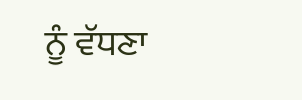ਨੂੰ ਵੱਧਣਾ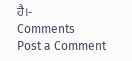ਹੈ।-
Comments
Post a Comment